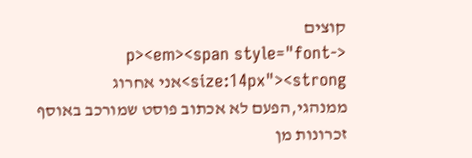קוצים
<p><em><span style="font-size:14px"><strong>אני אחרוג ממנהגי,הפעם לא אכתוב פוסט שמורכב באוסף זכרונות מן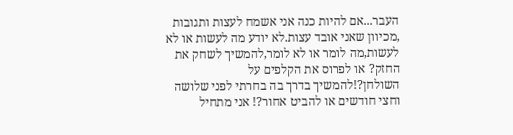העבר...אם להיות כנה אני אשמח לעצות ותגובות ,מכיוון שאני אובד עצות.לא יודע מה לעשות או לא לעשות,מה לומר או לא לומר,להמשיך לשחק את החזק? או לפרוס את הקלפים על השולחן?!להמשיך בדרך בה בחרתי לפני שלושה וחצי חודשים או להביט אחור?! אני מתחיל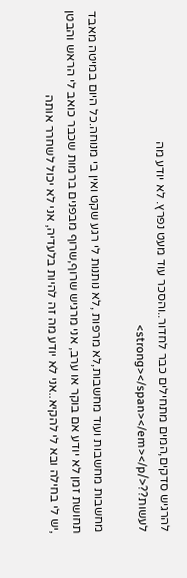להרגיש סדקים,המים מתחילים כבר לחדור..והסכר עוד מעט נפרץ. לא יודע מה לעשות??</strong></span></em></p>

מחשבות מחשבות ועוד מחשבות,לא מרפות ,לא נותנות לי רגע שקט ואין בי מנוחה.כל היום במיטה מאבד תחושת זמן לא יודע אם בוקר או ערב, אני מרגיש שרוף,שרוף מבפנים ברמות שכבר כואב לי הראש והבטן ,יש לי בחילה ובא לי להקיא..אני לא יודע מה זה להיות בלעדיה, אני לא יכול לשחרר אותה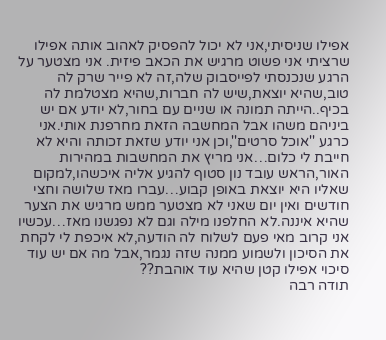אפילו שניסיתי,אני לא יכול להפסיק לאהוב אותה אפילו שרציתי אני פשוט מרגיש את הכאב פיזית. אני מצטער על הרגע שנכנסתי לפייסבוק שלה,זה לא פייר שרק לה טוב,שהיא יוצאת,שיש לה חברות,שהיא מצטלמת לה בכיף..הייתה תמונה או שניים עם בחור,לא יודע אם יש ביניהם משהו אבל המחשבה הזאת מחרפנת אותי.אני כרגע ''אוכל סרטים'',וכן אני יודע שזאת זכותה והיא לא חייבת לי כלום…אני מריץ את המחשבות במהירות האור,הראש עובד נון סטוף להגיע אליה איכשהו,למקום שאליו היא יוצאת באופן קבוע…עברו מאז שלושה וחצי חודשים ואין יום שאני לא מצטער ממש מרגיש את הצער שהיא איננה.לא החלפנו מילה וגם לא נפגשנו מאז…עכשיו אני קרוב מאי פעם לשלוח לה הודעה,לא איכפת לי לקחת את הסיכון ולשמוע ממנה שזה נגמר,אבל מה אם יש עוד סיכוי אפילו קטן שהיא עוד אוהבת??
תודה רבה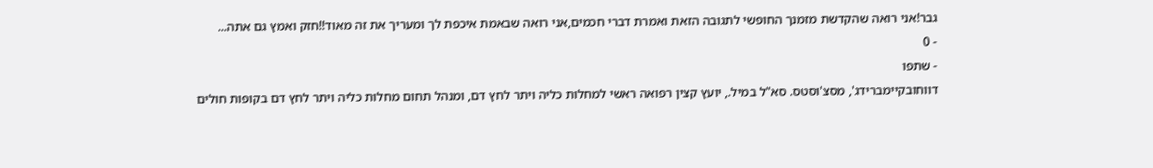גבר!אני רואה שהקדשת מזמנך החופשי לתגובה הזאת ואמרת דברי חכמים,אני רואה שבאמת איכפת לך ומעריך את זה מאוד!!חזק ואמץ גם אתה...
- 0
- שתפו
דווחובקיימברידג', מסצ'וסטס. סא"ל במיל., יועץ קצין רפואה ראשי למחלות כליה ויתר לחץ דם, ומנהל תחום מחלות כליה ויתר לחץ דם בקופות חולים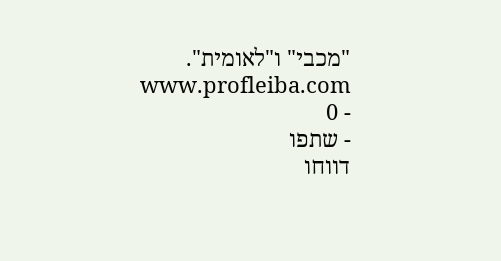"מכבי" ו"לאומית". www.profleiba.com
- 0
- שתפו
דווחו